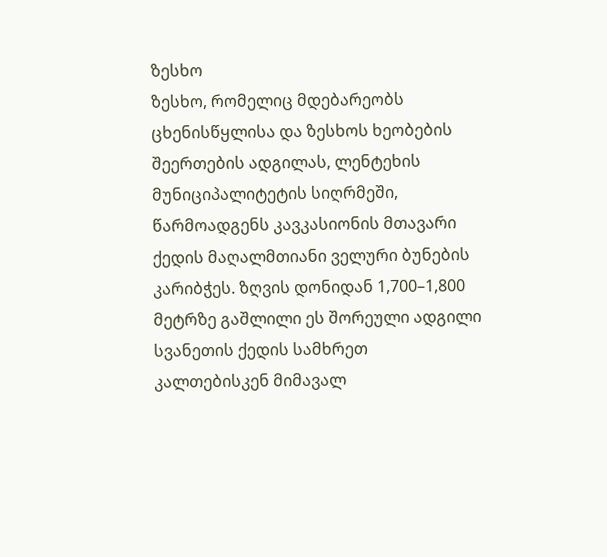ზესხო
ზესხო, რომელიც მდებარეობს ცხენისწყლისა და ზესხოს ხეობების შეერთების ადგილას, ლენტეხის მუნიციპალიტეტის სიღრმეში, წარმოადგენს კავკასიონის მთავარი ქედის მაღალმთიანი ველური ბუნების კარიბჭეს. ზღვის დონიდან 1,700–1,800 მეტრზე გაშლილი ეს შორეული ადგილი სვანეთის ქედის სამხრეთ კალთებისკენ მიმავალ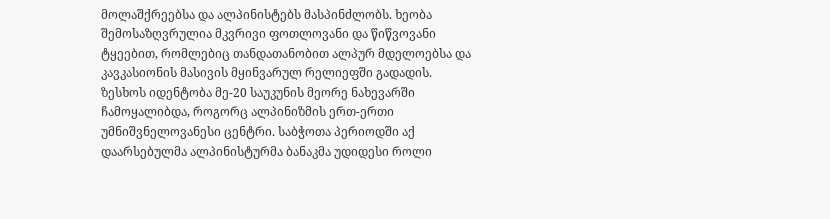მოლაშქრეებსა და ალპინისტებს მასპინძლობს. ხეობა შემოსაზღვრულია მკვრივი ფოთლოვანი და წიწვოვანი ტყეებით, რომლებიც თანდათანობით ალპურ მდელოებსა და კავკასიონის მასივის მყინვარულ რელიეფში გადადის.
ზესხოს იდენტობა მე-20 საუკუნის მეორე ნახევარში ჩამოყალიბდა, როგორც ალპინიზმის ერთ-ერთი უმნიშვნელოვანესი ცენტრი. საბჭოთა პერიოდში აქ დაარსებულმა ალპინისტურმა ბანაკმა უდიდესი როლი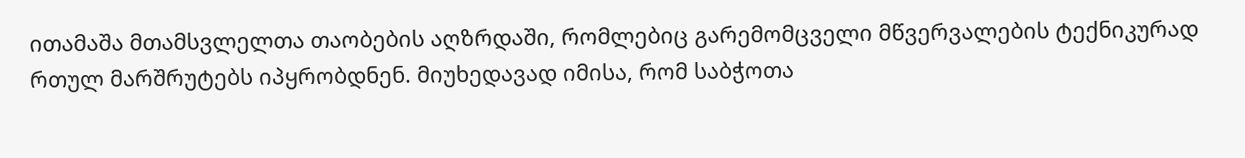ითამაშა მთამსვლელთა თაობების აღზრდაში, რომლებიც გარემომცველი მწვერვალების ტექნიკურად რთულ მარშრუტებს იპყრობდნენ. მიუხედავად იმისა, რომ საბჭოთა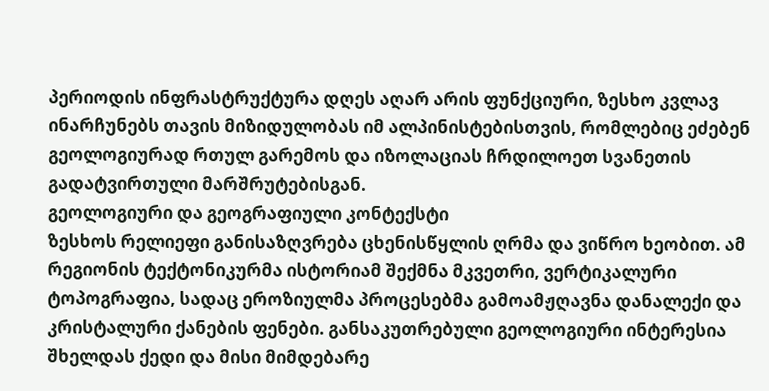პერიოდის ინფრასტრუქტურა დღეს აღარ არის ფუნქციური, ზესხო კვლავ ინარჩუნებს თავის მიზიდულობას იმ ალპინისტებისთვის, რომლებიც ეძებენ გეოლოგიურად რთულ გარემოს და იზოლაციას ჩრდილოეთ სვანეთის გადატვირთული მარშრუტებისგან.
გეოლოგიური და გეოგრაფიული კონტექსტი
ზესხოს რელიეფი განისაზღვრება ცხენისწყლის ღრმა და ვიწრო ხეობით. ამ რეგიონის ტექტონიკურმა ისტორიამ შექმნა მკვეთრი, ვერტიკალური ტოპოგრაფია, სადაც ეროზიულმა პროცესებმა გამოამჟღავნა დანალექი და კრისტალური ქანების ფენები. განსაკუთრებული გეოლოგიური ინტერესია შხელდას ქედი და მისი მიმდებარე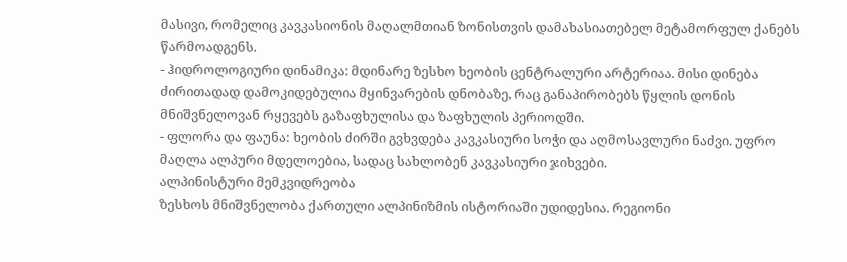მასივი, რომელიც კავკასიონის მაღალმთიან ზონისთვის დამახასიათებელ მეტამორფულ ქანებს წარმოადგენს.
- ჰიდროლოგიური დინამიკა: მდინარე ზესხო ხეობის ცენტრალური არტერიაა. მისი დინება ძირითადად დამოკიდებულია მყინვარების დნობაზე, რაც განაპირობებს წყლის დონის მნიშვნელოვან რყევებს გაზაფხულისა და ზაფხულის პერიოდში.
- ფლორა და ფაუნა: ხეობის ძირში გვხვდება კავკასიური სოჭი და აღმოსავლური ნაძვი. უფრო მაღლა ალპური მდელოებია, სადაც სახლობენ კავკასიური ჯიხვები.
ალპინისტური მემკვიდრეობა
ზესხოს მნიშვნელობა ქართული ალპინიზმის ისტორიაში უდიდესია. რეგიონი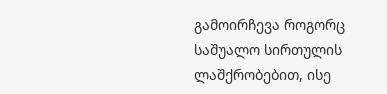გამოირჩევა როგორც საშუალო სირთულის ლაშქრობებით, ისე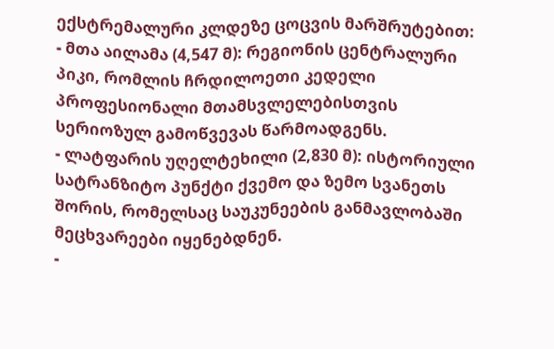ექსტრემალური კლდეზე ცოცვის მარშრუტებით:
- მთა აილამა (4,547 მ): რეგიონის ცენტრალური პიკი, რომლის ჩრდილოეთი კედელი პროფესიონალი მთამსვლელებისთვის სერიოზულ გამოწვევას წარმოადგენს.
- ლატფარის უღელტეხილი (2,830 მ): ისტორიული სატრანზიტო პუნქტი ქვემო და ზემო სვანეთს შორის, რომელსაც საუკუნეების განმავლობაში მეცხვარეები იყენებდნენ.
-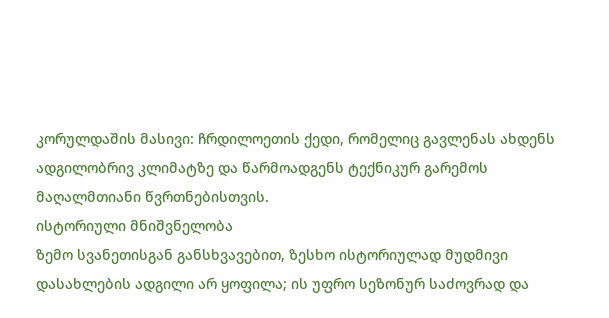კორულდაშის მასივი: ჩრდილოეთის ქედი, რომელიც გავლენას ახდენს ადგილობრივ კლიმატზე და წარმოადგენს ტექნიკურ გარემოს მაღალმთიანი წვრთნებისთვის.
ისტორიული მნიშვნელობა
ზემო სვანეთისგან განსხვავებით, ზესხო ისტორიულად მუდმივი დასახლების ადგილი არ ყოფილა; ის უფრო სეზონურ საძოვრად და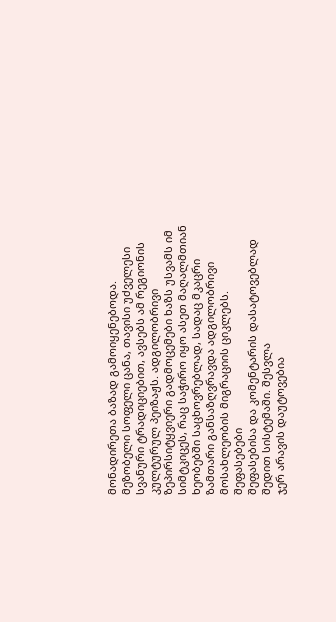მონადირეთა ბაზად გამოიყენებოდა. მეზობელი სოფელი ცანა, თავისი უძველესი სვანური ტრადიციებით, ავსებს ამ რეგიონის კულტურულ პეიზაჟს. ადგილობრივი ზეპირსიტყვიერი გადმოცემები ხაზს უსვამს იმ სიმტკიცეს, რაც საჭირო იყო ასეთ მაღალმთიან ხეობებში საცხოვრებლად, სადაც მკაცრი ზამთარი განსაზღვრავდა ადგილობრივი მოსახლეობის მიგრაციის ციკლებს.
შეფასებები
შეფასებისა და კომენტარის დასატოვებლად შედით სისტემაში. შესვლა
ჯერ არავის დაუტოვებია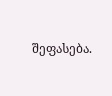შეფასება.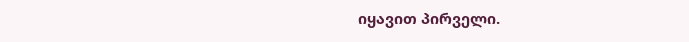იყავით პირველი.